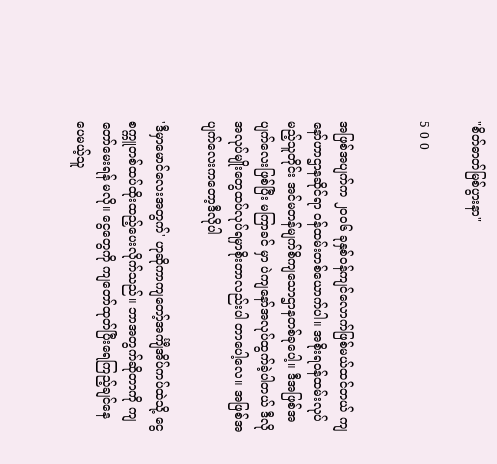"စိတ်ဓာတ်မြစ်ပွားနာ"

5 0 0


အဖြစ်အပျက်က ၂၀၀၆ ခုနှစ်ဝန်ကျင်လောက်ဖြစ်မယ်ထင်တယ် ကျနော်ဟာဌာနဆိုင်ရာ ဝန်ထမ်းတစ်ယောက်ပါ။ အစိုးရဝန်ထမ်းလုပ်မည့်သူတိုင်း အင်မတန်မျက်စိကျသောဌာနတစ်ခုပေါ့။ ဒီအဖြစ်အပျက်လေးဖြစ်ပြီး မကြာခင် မှာ ပဲကျနော်အလုပ်ထွက်ခဲ့ပါတယ် ဒီလိုအလုပ်မျိုးတွေထပ်လုပ်ရမှာစိုးတာလည်းပါ တာပေါ့လေ။ အဖြစ်အပျက်လေးကတော့ဒီလိုပါ

'ဒီမှာမောင်လေးအတွက်' ဟုဆိုကာကျတော့်အင်္ကျီအိပ်ကပ်ထဲသို့ ငွေ စက္ကူတစ်ထပ်ထိုးထည့်ပေးလိုက်သည်။ ဘာအတွက်ဆိုတာကို ကျတော်မေးရန် မလို။ ငွေတွေကို ကျတော်ထုတ်ပြီးရေကြည့်ချင်နေ ပေမယ့်သူ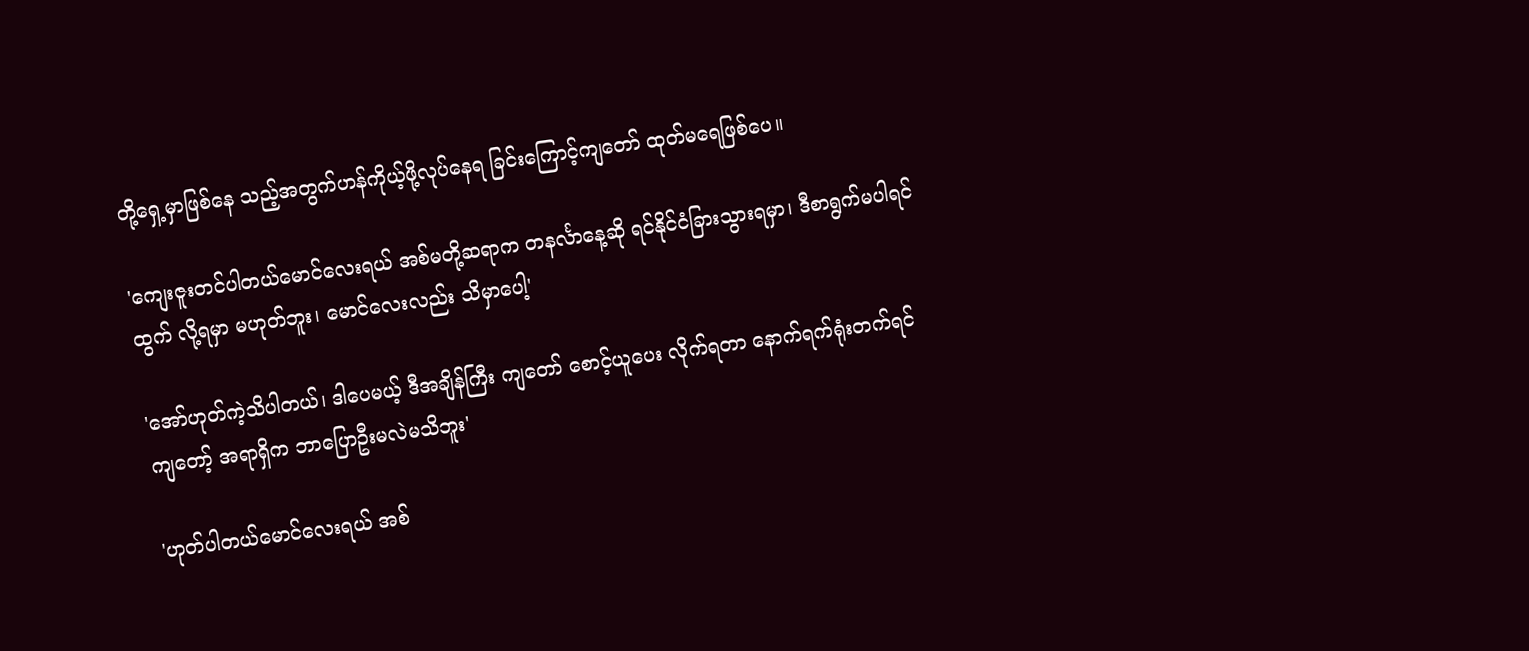တို့ရှေ့မှာဖြစ်နေ သည့်အတွက်ဟန်ကိုယ့်ဖို့လုပ်နေရ ခြင်းကြောင့်ကျတော် ထုတ်မရေဖြစ်ပေ။

'ကျေးဇူးတင်ပါတယ်မောင်လေးရယ် အစ်မတို့ဆရာက တနင်္လာနေ့ဆို ရင်နိုင်ငံခြားသွားရမှာ၊ ဒီစာရွက်မပါရင်ထွက် လို့ရမှာ မဟုတ်ဘူး၊ မောင်လေးလည်း သိမှာပေါ့'

'အော်ဟုတ်ကဲ့သိပါတယ်၊ ဒါပေမယ့် ဒီအချိန်ကြီး ကျတော် စောင့်ယူပေး လိုက်ရတာ နောက်ရက်ရုံးတက်ရင် ကျတော့် အရာရှိက ဘာပြောဦးမလဲမသိဘူး'

'ဟုတ်ပါတယ်မောင်လေးရယ် အစ်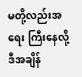မတို့လည်းအရေး ကြီးနေလို့ ဒီအချိန်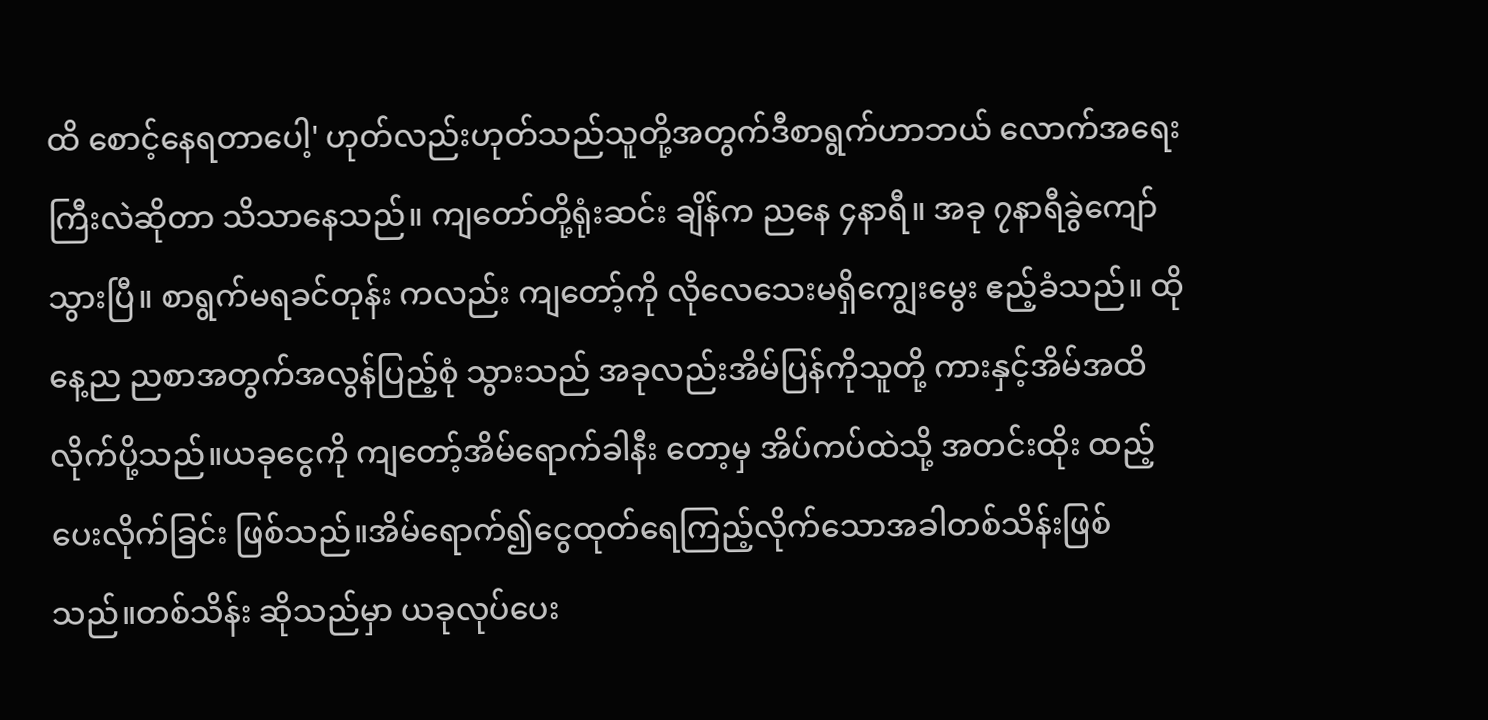ထိ စောင့်နေရတာပေါ့' ဟုတ်လည်းဟုတ်သည်သူတို့အတွက်ဒီစာရွက်ဟာဘယ် လောက်အရေးကြီးလဲဆိုတာ သိသာနေသည်။ ကျတော်တို့ရုံးဆင်း ချိန်က ညနေ ၄နာရီ။ အခု ၇နာရီခွဲကျော်သွားပြီ။ စာရွက်မရခင်တုန်း ကလည်း ကျတော့်ကို လိုလေသေးမရှိကျွေးမွေး ဧည့်ခံသည်။ ထိုနေ့ည ညစာအတွက်အလွန်ပြည့်စုံ သွားသည် အခုလည်းအိမ်ပြန်ကိုသူတို့ ကားနှင့်အိမ်အထိ လိုက်ပို့သည်။ယခုငွေကို ကျတော့်အိမ်ရောက်ခါနီး တော့မှ အိပ်ကပ်ထဲသို့ အတင်းထိုး ထည့်ပေးလိုက်ခြင်း ဖြစ်သည်။အိမ်ရောက်၍ငွေထုတ်ရေကြည့်လိုက်သောအခါတစ်သိန်းဖြစ်သည်။တစ်သိန်း ဆိုသည်မှာ ယခုလုပ်ပေး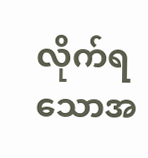လိုက်ရသောအ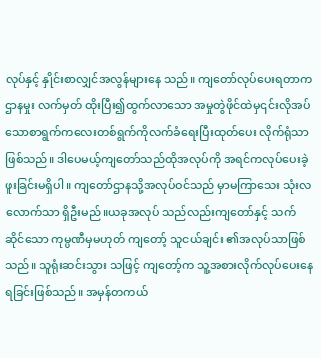လုပ်နှင့် နှိုင်းစာလျှင်အလွန်များနေ သည်။ ကျတော်လုပ်ပေးရတာကဌာနမှုး လက်မှတ် ထိုးပြီး၍ထွက်လာသော အမှုတွဲဖိုင်ထဲမှ၎င်းလိုအပ်သောစာရွက်ကလေးတစ်ရွက်ကိုလက်ခံရေးပြီးထုတ်ပေး လိုက်ရုံသာဖြစ်သည်။ ဒါပေမယ့်ကျတော်သည်ထိုအလုပ်ကို အရင်ကလုပ်ပေးခဲ့ ဖူးခြင်းမရှိပါ။ ကျတော်ဌာနသို့အလုပ်ဝင်သည် မှာမကြာသေး သုံးလလောက်သာ ရှိဦးမည်။ယခုအလုပ် သည်လည်းကျတော်နှင့် သက်ဆိုင်သော ကုမ္ပဏီမှမဟုတ် ကျတော့် သူငယ်ချင်း ၏အလုပ်သာဖြစ်သည်။ သူရုံးဆင်းသွား သဖြင့် ကျတော့်က သူ့အစားလိုက်လုပ်ပေးနေရခြင်းဖြစ်သည်။ အမှန်တကယ်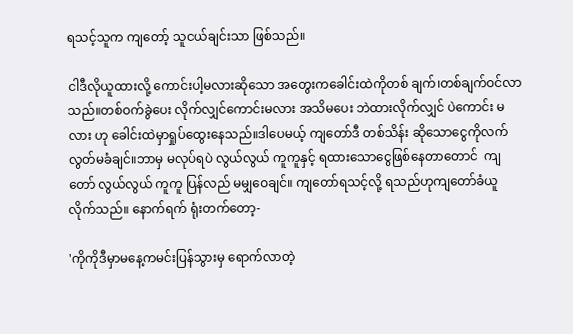ရသင့်သူက ကျတော့် သူငယ်ချင်းသာ ဖြစ်သည်။

ငါဒီလိုယူထားလို့ ကောင်းပါ့မလားဆိုသော အတွေးကခေါင်းထဲကိုတစ် ချက်၊တစ်ချက်ဝင်လာသည်။တစ်ဝက်ခွဲပေး လိုက်လျှင်ကောင်းမလား အသိမပေး ဘဲထားလိုက်လျှင် ပဲကောင်း မလား ဟု ခေါင်းထဲမှာရှုပ်ထွေးနေသည်။ဒါပေမယ့် ကျတော်ဒီ တစ်သိန်း ဆိုသောငွေကိုလက်လွတ်မခံချင်။ဘာမှ မလုပ်ရပဲ လွယ်လွယ် ကူကူနှင့် ရထားသောငွေဖြစ်နေတာတောင်  ကျတော် လွယ်လွယ် ကူကူ ပြန်လည် မမျှဝေချင်။ ကျတော်ရသင့်လို့ ရသည်ဟုကျတော်ခံယူ လိုက်သည်။ နောက်ရက် ရုံးတက်တော့-

'ကိုကိုဒီမှာမနေ့ကမင်းပြန်သွားမှ ရောက်လာတဲ့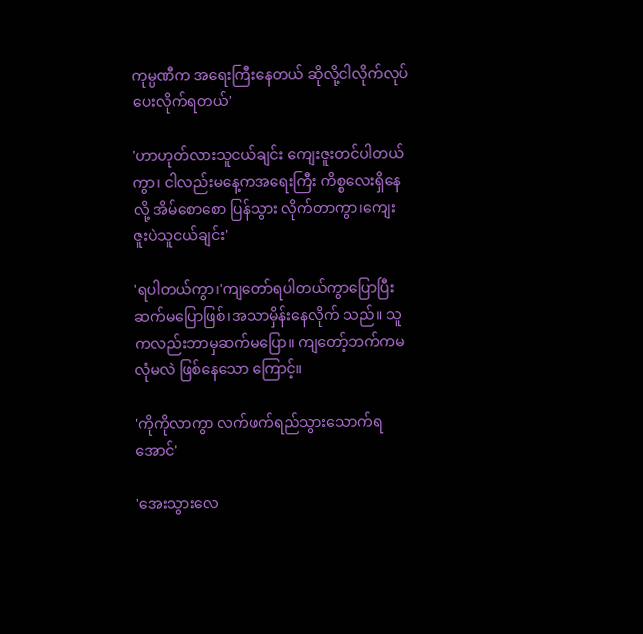ကုမ္ပဏီက အရေးကြီးနေတယ် ဆိုလို့ငါလိုက်လုပ်ပေးလိုက်ရတယ်'

'ဟာဟုတ်လားသူငယ်ချင်း ကျေးဇူးတင်ပါတယ်ကွာ၊ ငါလည်းမနေ့ကအရေးကြီး ကိစ္စလေးရှိနေလို့ အိမ်စောစော ပြန်သွား လိုက်တာကွာ၊ကျေးဇူးပဲသူငယ်ချင်း'

'ရပါတယ်ကွာ၊'ကျတော်ရပါတယ်ကွာပြောပြီးဆက်မပြောဖြစ်၊အသာမှိန်းနေလိုက် သည်။ သူကလည်းဘာမှဆက်မပြော။ ကျတော့်ဘက်ကမလုံမလဲ ဖြစ်နေသော ကြောင့်။

'ကိုကိုလာကွာ လက်ဖက်ရည်သွားသောက်ရအောင်'

'အေးသွားလေ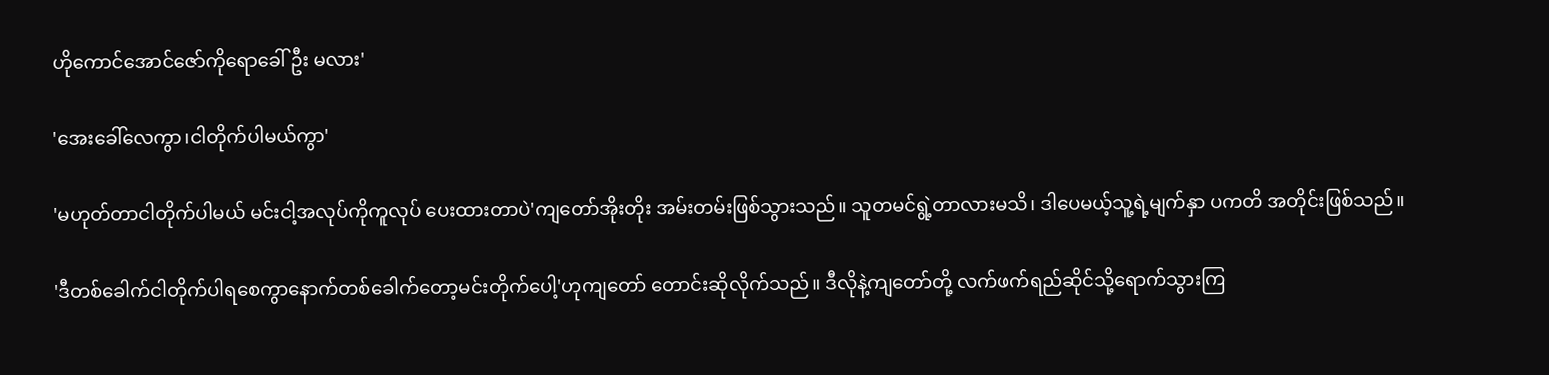ဟိုကောင်အောင်ဇော်ကိုရောခေါ်ဦး မလား'

'အေးခေါ်လေကွာ၊ငါတိုက်ပါမယ်ကွာ'

'မဟုတ်တာငါတိုက်ပါမယ် မင်းငါ့အလုပ်ကိုကူလုပ် ပေးထားတာပဲ'ကျတော်အိုးတိုး အမ်းတမ်းဖြစ်သွားသည်။ သူတမင်ရွဲ့တာလားမသိ၊ ဒါပေမယ့်သူ့ရဲ့မျက်နှာ ပကတိ အတိုင်းဖြစ်သည်။

'ဒီတစ်ခေါက်ငါတိုက်ပါရစေကွာနောက်တစ်ခေါက်တော့မင်းတိုက်ပေါ့'ဟုကျတော် တောင်းဆိုလိုက်သည်။ ဒီလိုနဲ့ကျတော်တို့ လက်ဖက်ရည်ဆိုင်သို့ရောက်သွားကြ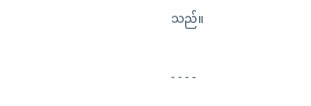သည်။

- - - -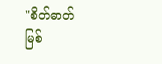"စိတ်ဓာတ်မြစ်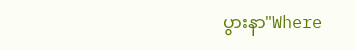ပွားနာ"Where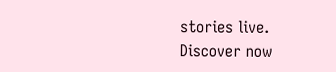stories live. Discover now